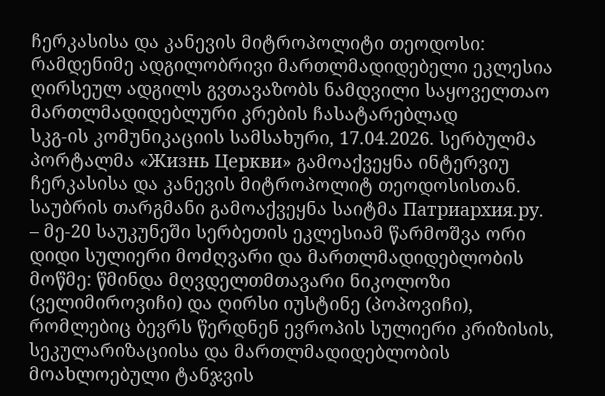ჩერკასისა და კანევის მიტროპოლიტი თეოდოსი: რამდენიმე ადგილობრივი მართლმადიდებელი ეკლესია ღირსეულ ადგილს გვთავაზობს ნამდვილი საყოველთაო მართლმადიდებლური კრების ჩასატარებლად
სკგ-ის კომუნიკაციის სამსახური, 17.04.2026. სერბულმა პორტალმა «Жизнь Церкви» გამოაქვეყნა ინტერვიუ ჩერკასისა და კანევის მიტროპოლიტ თეოდოსისთან. საუბრის თარგმანი გამოაქვეყნა საიტმა Патриархия.ру.
– მე-20 საუკუნეში სერბეთის ეკლესიამ წარმოშვა ორი დიდი სულიერი მოძღვარი და მართლმადიდებლობის მოწმე: წმინდა მღვდელთმთავარი ნიკოლოზი (ველიმიროვიჩი) და ღირსი იუსტინე (პოპოვიჩი), რომლებიც ბევრს წერდნენ ევროპის სულიერი კრიზისის, სეკულარიზაციისა და მართლმადიდებლობის მოახლოებული ტანჯვის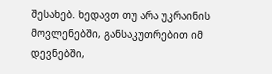შესახებ. ხედავთ თუ არა უკრაინის მოვლენებში, განსაკუთრებით იმ დევნებში,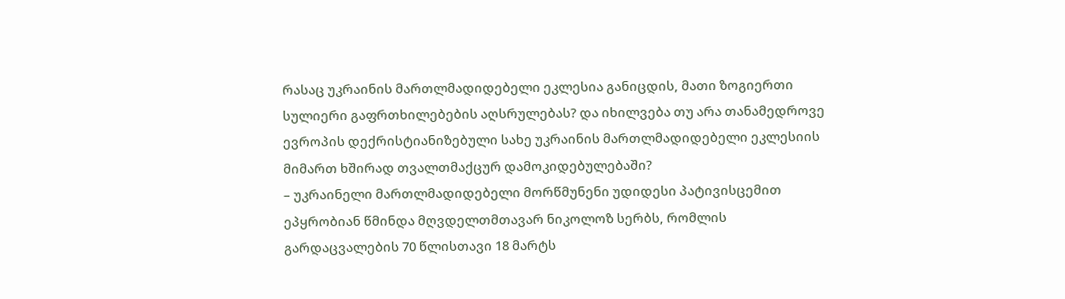რასაც უკრაინის მართლმადიდებელი ეკლესია განიცდის, მათი ზოგიერთი სულიერი გაფრთხილებების აღსრულებას? და იხილვება თუ არა თანამედროვე ევროპის დექრისტიანიზებული სახე უკრაინის მართლმადიდებელი ეკლესიის მიმართ ხშირად თვალთმაქცურ დამოკიდებულებაში?
– უკრაინელი მართლმადიდებელი მორწმუნენი უდიდესი პატივისცემით ეპყრობიან წმინდა მღვდელთმთავარ ნიკოლოზ სერბს, რომლის გარდაცვალების 70 წლისთავი 18 მარტს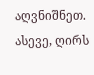აღვნიშნეთ. ასევე, ღირს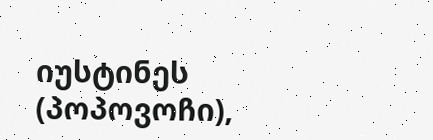იუსტინეს (პოპოვოჩი),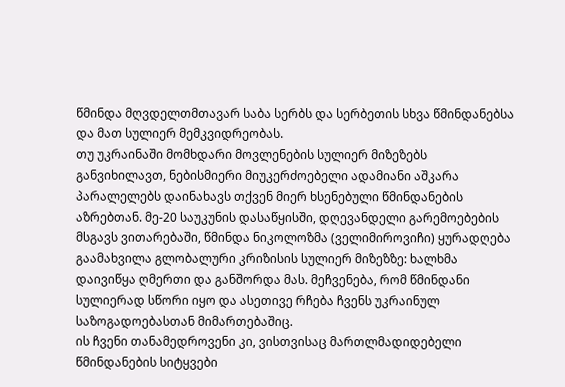წმინდა მღვდელთმთავარ საბა სერბს და სერბეთის სხვა წმინდანებსა და მათ სულიერ მემკვიდრეობას.
თუ უკრაინაში მომხდარი მოვლენების სულიერ მიზეზებს განვიხილავთ, ნებისმიერი მიუკერძოებელი ადამიანი აშკარა პარალელებს დაინახავს თქვენ მიერ ხსენებული წმინდანების აზრებთან. მე-20 საუკუნის დასაწყისში, დღევანდელი გარემოებების მსგავს ვითარებაში, წმინდა ნიკოლოზმა (ველიმიროვიჩი) ყურადღება გაამახვილა გლობალური კრიზისის სულიერ მიზეზზე: ხალხმა დაივიწყა ღმერთი და განშორდა მას. მეჩვენება, რომ წმინდანი სულიერად სწორი იყო და ასეთივე რჩება ჩვენს უკრაინულ საზოგადოებასთან მიმართებაშიც.
ის ჩვენი თანამედროვენი კი, ვისთვისაც მართლმადიდებელი წმინდანების სიტყვები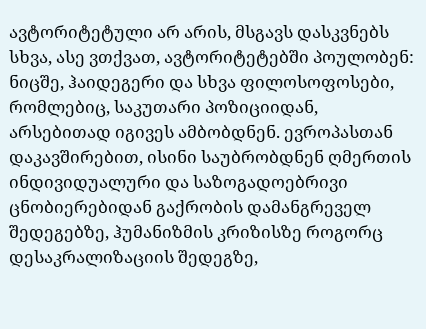ავტორიტეტული არ არის, მსგავს დასკვნებს სხვა, ასე ვთქვათ, ავტორიტეტებში პოულობენ: ნიცშე, ჰაიდეგერი და სხვა ფილოსოფოსები, რომლებიც, საკუთარი პოზიციიდან, არსებითად იგივეს ამბობდნენ. ევროპასთან დაკავშირებით, ისინი საუბრობდნენ ღმერთის ინდივიდუალური და საზოგადოებრივი ცნობიერებიდან გაქრობის დამანგრეველ შედეგებზე, ჰუმანიზმის კრიზისზე როგორც დესაკრალიზაციის შედეგზე,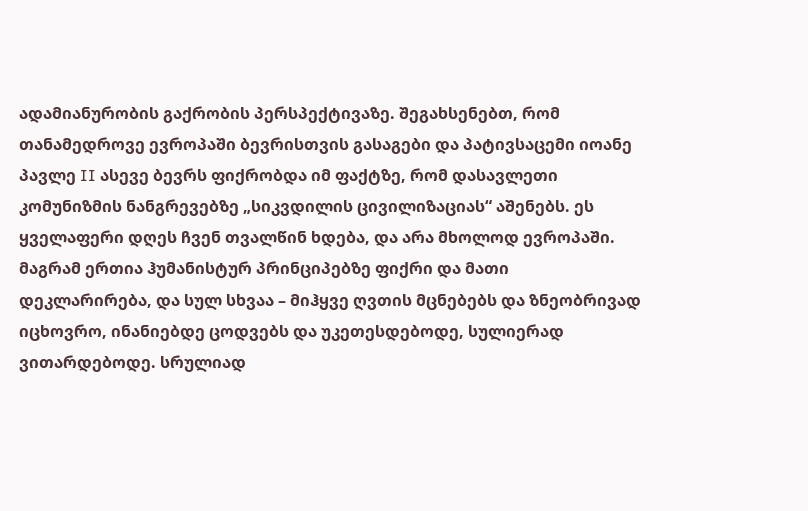ადამიანურობის გაქრობის პერსპექტივაზე. შეგახსენებთ, რომ თანამედროვე ევროპაში ბევრისთვის გასაგები და პატივსაცემი იოანე პავლე II ასევე ბევრს ფიქრობდა იმ ფაქტზე, რომ დასავლეთი კომუნიზმის ნანგრევებზე „სიკვდილის ცივილიზაციას“ აშენებს. ეს ყველაფერი დღეს ჩვენ თვალწინ ხდება, და არა მხოლოდ ევროპაში.
მაგრამ ერთია ჰუმანისტურ პრინციპებზე ფიქრი და მათი დეკლარირება, და სულ სხვაა – მიჰყვე ღვთის მცნებებს და ზნეობრივად იცხოვრო, ინანიებდე ცოდვებს და უკეთესდებოდე, სულიერად ვითარდებოდე. სრულიად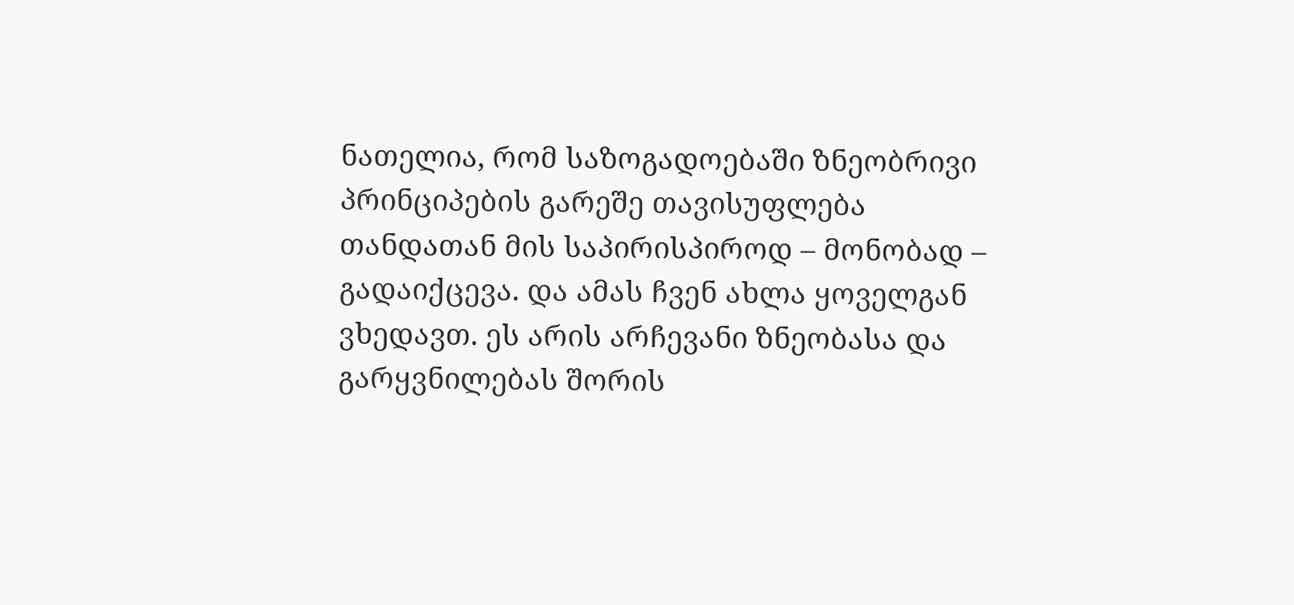ნათელია, რომ საზოგადოებაში ზნეობრივი პრინციპების გარეშე თავისუფლება თანდათან მის საპირისპიროდ – მონობად – გადაიქცევა. და ამას ჩვენ ახლა ყოველგან ვხედავთ. ეს არის არჩევანი ზნეობასა და გარყვნილებას შორის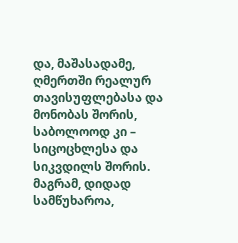და, მაშასადამე, ღმერთში რეალურ თავისუფლებასა და მონობას შორის, საბოლოოდ კი – სიცოცხლესა და სიკვდილს შორის. მაგრამ, დიდად სამწუხაროა,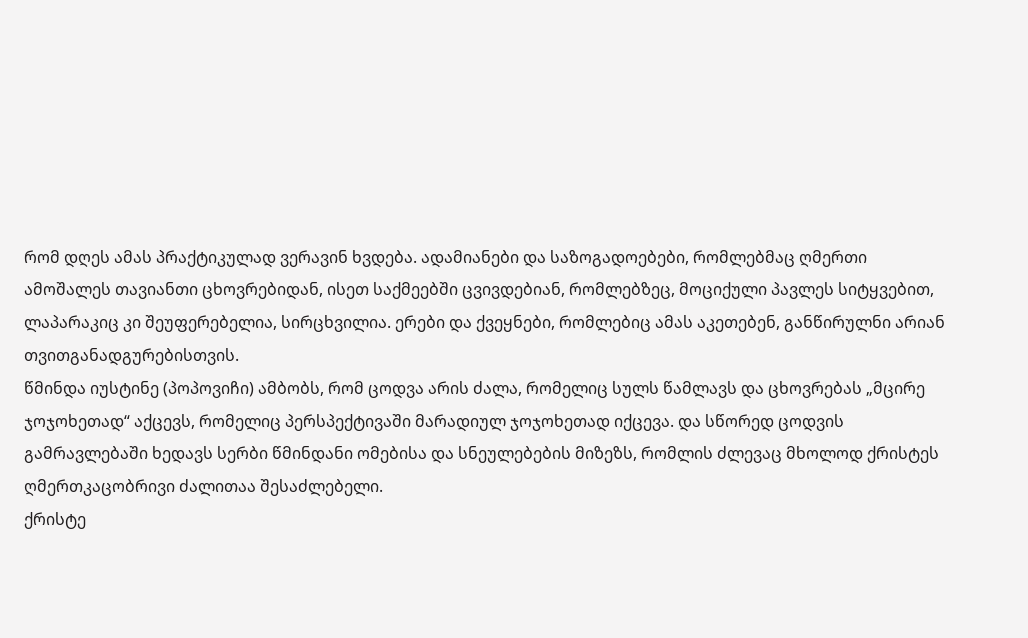რომ დღეს ამას პრაქტიკულად ვერავინ ხვდება. ადამიანები და საზოგადოებები, რომლებმაც ღმერთი ამოშალეს თავიანთი ცხოვრებიდან, ისეთ საქმეებში ცვივდებიან, რომლებზეც, მოციქული პავლეს სიტყვებით, ლაპარაკიც კი შეუფერებელია, სირცხვილია. ერები და ქვეყნები, რომლებიც ამას აკეთებენ, განწირულნი არიან თვითგანადგურებისთვის.
წმინდა იუსტინე (პოპოვიჩი) ამბობს, რომ ცოდვა არის ძალა, რომელიც სულს წამლავს და ცხოვრებას „მცირე ჯოჯოხეთად“ აქცევს, რომელიც პერსპექტივაში მარადიულ ჯოჯოხეთად იქცევა. და სწორედ ცოდვის გამრავლებაში ხედავს სერბი წმინდანი ომებისა და სნეულებების მიზეზს, რომლის ძლევაც მხოლოდ ქრისტეს ღმერთკაცობრივი ძალითაა შესაძლებელი.
ქრისტე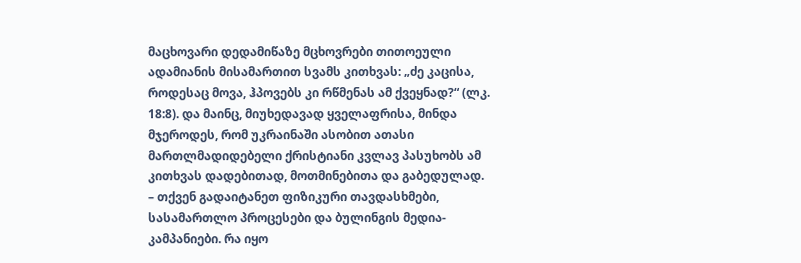მაცხოვარი დედამიწაზე მცხოვრები თითოეული ადამიანის მისამართით სვამს კითხვას: „ძე კაცისა, როდესაც მოვა, ჰპოვებს კი რწმენას ამ ქვეყნად?“ (ლკ. 18:8). და მაინც, მიუხედავად ყველაფრისა, მინდა მჯეროდეს, რომ უკრაინაში ასობით ათასი მართლმადიდებელი ქრისტიანი კვლავ პასუხობს ამ კითხვას დადებითად, მოთმინებითა და გაბედულად.
– თქვენ გადაიტანეთ ფიზიკური თავდასხმები, სასამართლო პროცესები და ბულინგის მედია-კამპანიები. რა იყო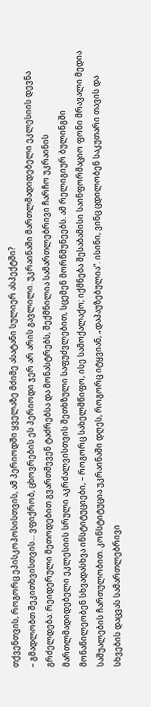თქვენთვის, როგორც ეპისკოპოსისთვის, ამ პერიოდში ყველაზე მძიმე ასატანი სულიერ ასპექტში?
– გმადლობთ შეკითხვისთვის... ვფიქრობ, ცხოვრების ეს პერიოდი ჯერ არ არის გავლილი. უკრაინაში მართლმადიდებელი ეკლესიის დევნა გრძელდება: რეიდერული მეთოდებით გვართმევენ ტაძრებსა და მონასტრებს, შექმნილია სამართლებრივი ჩარჩო უკრაინის მართლმადიდებელი ეკლესიის სრული აკრძალვისთვის შეთხზული საფუძვლებით, სცემენ მორწმუნეებს. ამ რელიგიურ ბულინგში მონაწილეობენ სხვადასხვა ინსტიტუციები, – როგორც სახელმწიფო, ისე სამოქალაქო; იქმნება შესაბამისი საინფორმაციო ფონი მრავალი მედია საშუალების ჩართულობით. კონსტიტუცია უკრაინაში დღეს, როგორც იტყვიან, „დაპაუზებულია“. ისინი, ვინც ცდილობენ საკუთარი თავის და სხვების დაცვას სამართლებრივი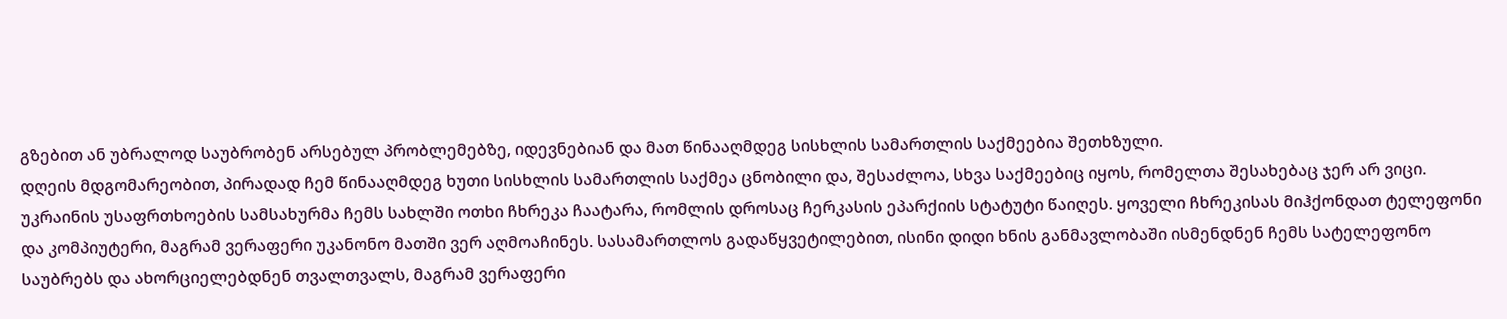გზებით ან უბრალოდ საუბრობენ არსებულ პრობლემებზე, იდევნებიან და მათ წინააღმდეგ სისხლის სამართლის საქმეებია შეთხზული.
დღეის მდგომარეობით, პირადად ჩემ წინააღმდეგ ხუთი სისხლის სამართლის საქმეა ცნობილი და, შესაძლოა, სხვა საქმეებიც იყოს, რომელთა შესახებაც ჯერ არ ვიცი. უკრაინის უსაფრთხოების სამსახურმა ჩემს სახლში ოთხი ჩხრეკა ჩაატარა, რომლის დროსაც ჩერკასის ეპარქიის სტატუტი წაიღეს. ყოველი ჩხრეკისას მიჰქონდათ ტელეფონი და კომპიუტერი, მაგრამ ვერაფერი უკანონო მათში ვერ აღმოაჩინეს. სასამართლოს გადაწყვეტილებით, ისინი დიდი ხნის განმავლობაში ისმენდნენ ჩემს სატელეფონო საუბრებს და ახორციელებდნენ თვალთვალს, მაგრამ ვერაფერი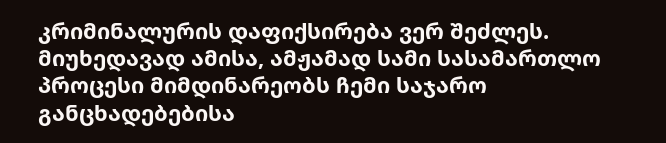კრიმინალურის დაფიქსირება ვერ შეძლეს. მიუხედავად ამისა, ამჟამად სამი სასამართლო პროცესი მიმდინარეობს ჩემი საჯარო განცხადებებისა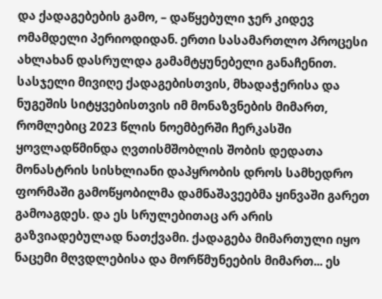და ქადაგებების გამო, – დაწყებული ჯერ კიდევ ომამდელი პერიოდიდან. ერთი სასამართლო პროცესი ახლახან დასრულდა გამამტყუნებელი განაჩენით.
სასჯელი მივიღე ქადაგებისთვის, მხადაჭერისა და ნუგეშის სიტყვებისთვის იმ მონაზვნების მიმართ, რომლებიც 2023 წლის ნოემბერში ჩერკასში ყოვლადწმინდა ღვთისმშობლის შობის დედათა მონასტრის სისხლიანი დაპყრობის დროს სამხედრო ფორმაში გამოწყობილმა დამნაშავეებმა ყინვაში გარეთ გამოაგდეს. და ეს სრულებითაც არ არის გაზვიადებულად ნათქვამი. ქადაგება მიმართული იყო ნაცემი მღვდლებისა და მორწმუნეების მიმართ... ეს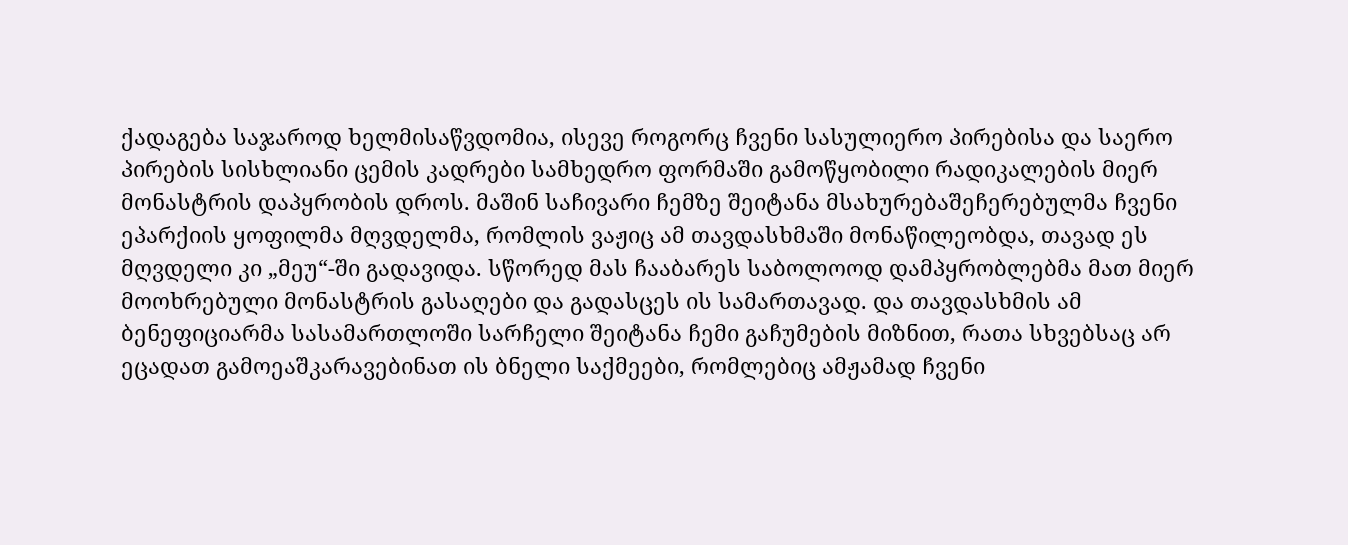ქადაგება საჯაროდ ხელმისაწვდომია, ისევე როგორც ჩვენი სასულიერო პირებისა და საერო პირების სისხლიანი ცემის კადრები სამხედრო ფორმაში გამოწყობილი რადიკალების მიერ მონასტრის დაპყრობის დროს. მაშინ საჩივარი ჩემზე შეიტანა მსახურებაშეჩერებულმა ჩვენი ეპარქიის ყოფილმა მღვდელმა, რომლის ვაჟიც ამ თავდასხმაში მონაწილეობდა, თავად ეს მღვდელი კი „მეუ“-ში გადავიდა. სწორედ მას ჩააბარეს საბოლოოდ დამპყრობლებმა მათ მიერ მოოხრებული მონასტრის გასაღები და გადასცეს ის სამართავად. და თავდასხმის ამ ბენეფიციარმა სასამართლოში სარჩელი შეიტანა ჩემი გაჩუმების მიზნით, რათა სხვებსაც არ ეცადათ გამოეაშკარავებინათ ის ბნელი საქმეები, რომლებიც ამჟამად ჩვენი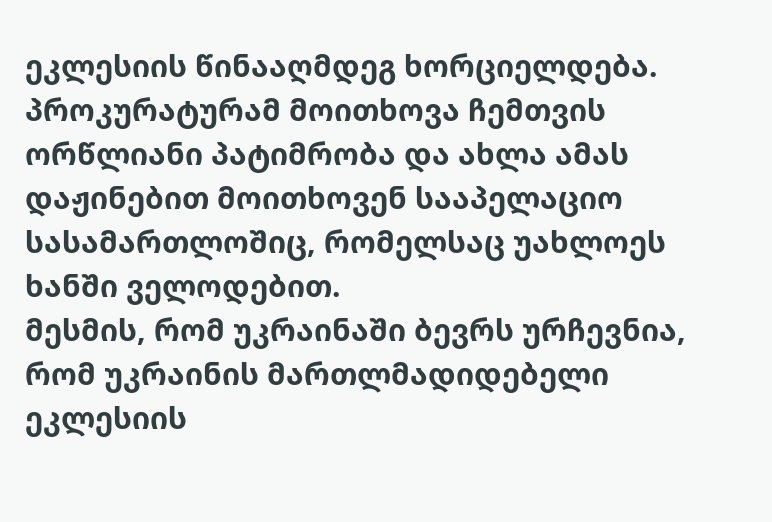ეკლესიის წინააღმდეგ ხორციელდება. პროკურატურამ მოითხოვა ჩემთვის ორწლიანი პატიმრობა და ახლა ამას დაჟინებით მოითხოვენ სააპელაციო სასამართლოშიც, რომელსაც უახლოეს ხანში ველოდებით.
მესმის, რომ უკრაინაში ბევრს ურჩევნია, რომ უკრაინის მართლმადიდებელი ეკლესიის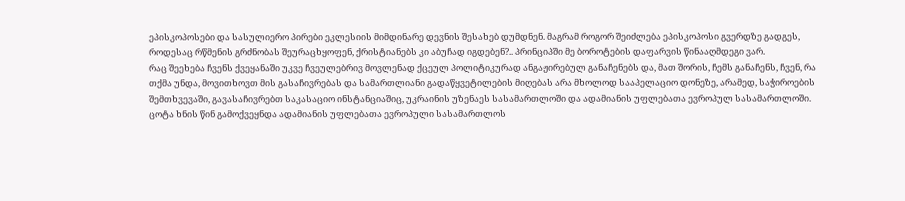ეპისკოპოსები და სასულიერო პირები ეკლესიის მიმდინარე დევნის შესახებ დუმდნენ. მაგრამ როგორ შეიძლება ეპისკოპოსი გვერდზე გადგეს, როდესაც რწმენის გრძნობას შეურაცხყოფენ, ქრისტიანებს კი აბუჩად იგდებენ?.. პრინციპში მე ბოროტების დაფარვის წინააღმდეგი ვარ.
რაც შეეხება ჩვენს ქვეყანაში უკვე ჩვეულებრივ მოვლენად ქცეულ პოლიტიკურად ანგაჟირებულ განაჩენებს და, მათ შორის, ჩემს განაჩენს, ჩვენ, რა თქმა უნდა, მოვითხოვთ მის გასაჩივრებას და სამართლიანი გადაწყვეტილების მიღებას არა მხოლოდ სააპელაციო დონეზე, არამედ, საჭიროების შემთხვევაში, გავასაჩივრებთ საკასაციო ინსტანციაშიც, უკრაინის უზენაეს სასამართლოში და ადამიანის უფლებათა ევროპულ სასამართლოში. ცოტა ხნის წინ გამოქვეყნდა ადამიანის უფლებათა ევროპული სასამართლოს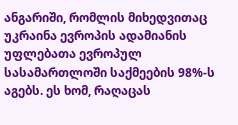ანგარიში, რომლის მიხედვითაც უკრაინა ევროპის ადამიანის უფლებათა ევროპულ სასამართლოში საქმეების 98%-ს აგებს. ეს ხომ, რაღაცას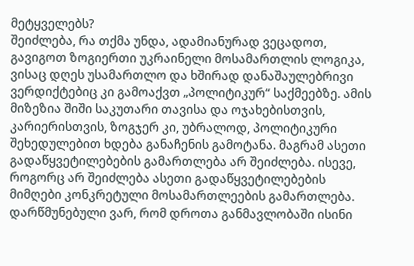მეტყველებს?
შეიძლება, რა თქმა უნდა, ადამიანურად ვეცადოთ, გავიგოთ ზოგიერთი უკრაინელი მოსამართლის ლოგიკა, ვისაც დღეს უსამართლო და ხშირად დანაშაულებრივი ვერდიქტებიც კი გამოაქვთ „პოლიტიკურ“ საქმეებზე. ამის მიზეზია შიში საკუთარი თავისა და ოჯახებისთვის, კარიერისთვის, ზოგჯერ კი, უბრალოდ, პოლიტიკური შეხედულებით ხდება განაჩენის გამოტანა. მაგრამ ასეთი გადაწყვეტილებების გამართლება არ შეიძლება. ისევე, როგორც არ შეიძლება ასეთი გადაწყვეტილებების მიმღები კონკრეტული მოსამართლეების გამართლება. დარწმუნებული ვარ, რომ დროთა განმავლობაში ისინი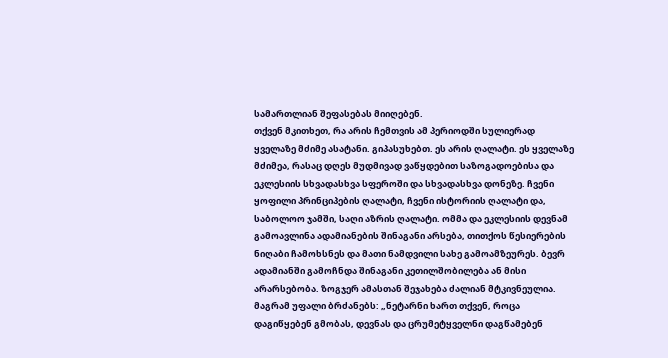სამართლიან შეფასებას მიიღებენ.
თქვენ მკითხეთ, რა არის ჩემთვის ამ პერიოდში სულიერად ყველაზე მძიმე ასატანი. გიპასუხებთ. ეს არის ღალატი. ეს ყველაზე მძიმეა, რასაც დღეს მუდმივად ვაწყდებით საზოგადოებისა და ეკლესიის სხვადასხვა სფეროში და სხვადასხვა დონეზე. ჩვენი ყოფილი პრინციპების ღალატი, ჩვენი ისტორიის ღალატი და, საბოლოო ჯამში, საღი აზრის ღალატი. ომმა და ეკლესიის დევნამ გამოავლინა ადამიანების შინაგანი არსება, თითქოს წესიერების ნიღაბი ჩამოხსნეს და მათი ნამდვილი სახე გამოამზეურეს. ბევრ ადამიანში გამოჩნდა შინაგანი კეთილშობილება ან მისი არარსებობა. ზოგჯერ ამასთან შეჯახება ძალიან მტკივნეულია.
მაგრამ უფალი ბრძანებს: „ნეტარნი ხართ თქვენ, როცა დაგიწყებენ გმობას, დევნას და ცრუმეტყველნი დაგწამებენ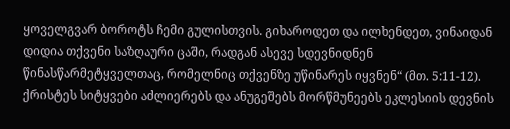ყოველგვარ ბოროტს ჩემი გულისთვის. გიხაროდეთ და ილხენდეთ, ვინაიდან დიდია თქვენი საზღაური ცაში, რადგან ასევე სდევნიდნენ წინასწარმეტყველთაც, რომელნიც თქვენზე უწინარეს იყვნენ“ (მთ. 5:11-12). ქრისტეს სიტყვები აძლიერებს და ანუგეშებს მორწმუნეებს ეკლესიის დევნის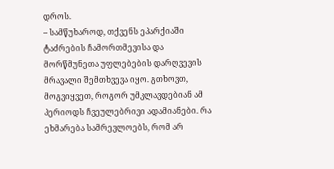დროს.
– სამწუხაროდ, თქვენს ეპარქიაში ტაძრების ჩამორთმევისა და მორწმუნეთა უფლებების დარღვევის მრავალი შემთხვევა იყო. გთხოვთ, მოგვიყვეთ, როგორ უმკლავდებიან ამ პერიოდს ჩვეულებრივი ადამიანები. რა ეხმარება სამრევლოებს, რომ არ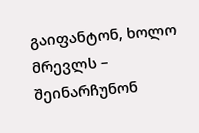გაიფანტონ, ხოლო მრევლს – შეინარჩუნონ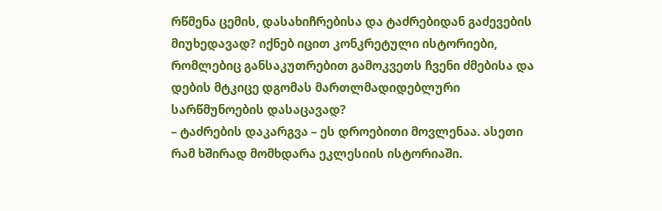რწმენა ცემის, დასახიჩრებისა და ტაძრებიდან გაძევების მიუხედავად? იქნებ იცით კონკრეტული ისტორიები, რომლებიც განსაკუთრებით გამოკვეთს ჩვენი ძმებისა და დების მტკიცე დგომას მართლმადიდებლური სარწმუნოების დასაცავად?
– ტაძრების დაკარგვა – ეს დროებითი მოვლენაა. ასეთი რამ ხშირად მომხდარა ეკლესიის ისტორიაში.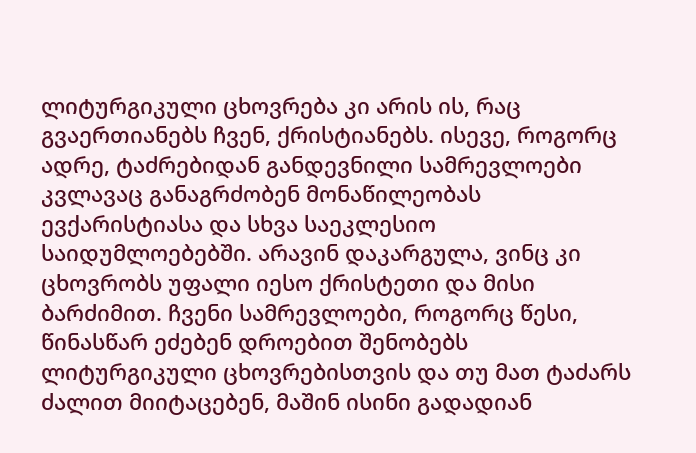ლიტურგიკული ცხოვრება კი არის ის, რაც გვაერთიანებს ჩვენ, ქრისტიანებს. ისევე, როგორც ადრე, ტაძრებიდან განდევნილი სამრევლოები კვლავაც განაგრძობენ მონაწილეობას ევქარისტიასა და სხვა საეკლესიო საიდუმლოებებში. არავინ დაკარგულა, ვინც კი ცხოვრობს უფალი იესო ქრისტეთი და მისი ბარძიმით. ჩვენი სამრევლოები, როგორც წესი, წინასწარ ეძებენ დროებით შენობებს ლიტურგიკული ცხოვრებისთვის და თუ მათ ტაძარს ძალით მიიტაცებენ, მაშინ ისინი გადადიან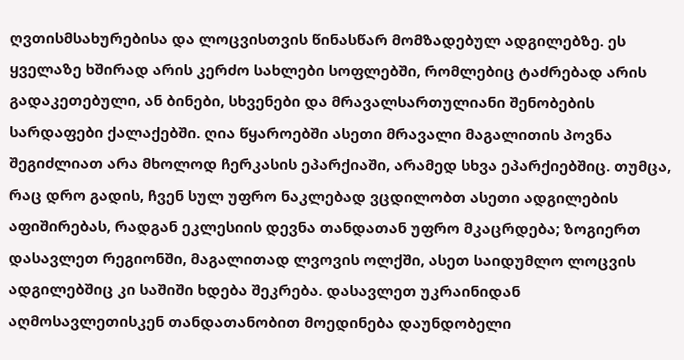ღვთისმსახურებისა და ლოცვისთვის წინასწარ მომზადებულ ადგილებზე. ეს ყველაზე ხშირად არის კერძო სახლები სოფლებში, რომლებიც ტაძრებად არის გადაკეთებული, ან ბინები, სხვენები და მრავალსართულიანი შენობების სარდაფები ქალაქებში. ღია წყაროებში ასეთი მრავალი მაგალითის პოვნა შეგიძლიათ არა მხოლოდ ჩერკასის ეპარქიაში, არამედ სხვა ეპარქიებშიც. თუმცა, რაც დრო გადის, ჩვენ სულ უფრო ნაკლებად ვცდილობთ ასეთი ადგილების აფიშირებას, რადგან ეკლესიის დევნა თანდათან უფრო მკაცრდება; ზოგიერთ დასავლეთ რეგიონში, მაგალითად ლვოვის ოლქში, ასეთ საიდუმლო ლოცვის ადგილებშიც კი საშიში ხდება შეკრება. დასავლეთ უკრაინიდან აღმოსავლეთისკენ თანდათანობით მოედინება დაუნდობელი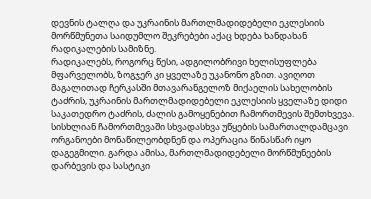დევნის ტალღა და უკრაინის მართლმადიდებელი ეკლესიის მორწმუნეთა საიდუმლო შეკრებები აქაც ხდება ხანდახან რადიკალების სამიზნე.
რადიკალებს, როგორც წესი, ადგილობრივი ხელისუფლება მფარველობს, ზოგჯერ კი ყველაზე უკანონო გზით. ავიღოთ მაგალითად ჩერკასში მთავარანგელოზ მიქაელის სახელობის ტაძრის, უკრაინის მართლმადიდებელი ეკლესიის ყველაზე დიდი საკათედრო ტაძრის, ძალის გამოყენებით ჩამორთმევის შემთხვევა. სისხლიან ჩამორთმევაში სხვადასხვა უწყების სამართალდამცავი ორგანოები მონაწილეობდნენ და ოპერაცია წინასწარ იყო დაგეგმილი. გარდა ამისა, მართლმადიდებელი მორწმუნეების დარბევის და სასტიკი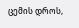ცემის დროს,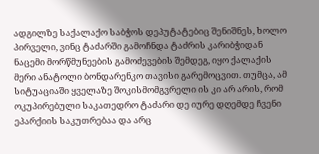ადგილზე საქალაქო საბჭოს დეპუტატებიც შენიშნეს, ხოლო პირველი, ვინც ტაძარში გამოჩნდა ტაძრის კარიბჭიდან ნაცემი მორწმუნეების გამოძევების შემდეგ, იყო ქალაქის მერი ანატოლი ბონდარენკო თავისი გარემოცვით. თუმცა, ამ სიტუაციაში ყველაზე შოკისმომგვრელი ის კი არ არის, რომ ოკუპირებული საკათედრო ტაძარი დე იურე დღემდე ჩვენი ეპარქიის საკუთრებაა და არც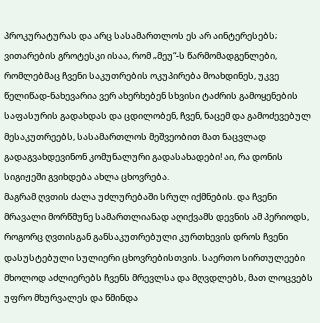პროკურატურას და არც სასამართლოს ეს არ აინტერესებს; ვითარების გროტესკი ისაა, რომ „მეუ“-ს წარმომადგენლები, რომლებმაც ჩვენი საკუთრების ოკუპირება მოახდინეს, უკვე წელიწად-ნახევარია ვერ ახერხებენ სხვისი ტაძრის გამოყენების საფასურის გადახდას და ცდილობენ, ჩვენ, ნაცემ და გამოძევებულ მესაკუთრეებს, სასამართლოს მეშვეობით მათ ნაცვლად გადაგვახდევინონ კომუნალური გადასახადები! აი, რა დონის სიგიჟეში გვიხდება ახლა ცხოვრება.
მაგრამ ღვთის ძალა უძლურებაში სრულ იქმნების. და ჩვენი მრავალი მორწმუნე სამართლიანად აღიქვამს დევნის ამ პერიოდს, როგორც ღვთისგან განსაკუთრებული კურთხევის დროს ჩვენი დასუსტებული სულიერი ცხოვრებისთვის. საერთო სირთულეები მხოლოდ აძლიერებს ჩვენს მრევლსა და მღვდლებს, მათ ლოცვებს უფრო მხურვალეს და წმინდა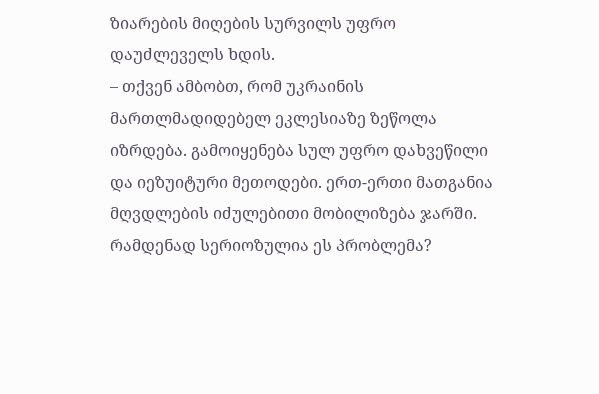ზიარების მიღების სურვილს უფრო დაუძლეველს ხდის.
– თქვენ ამბობთ, რომ უკრაინის მართლმადიდებელ ეკლესიაზე ზეწოლა იზრდება. გამოიყენება სულ უფრო დახვეწილი და იეზუიტური მეთოდები. ერთ-ერთი მათგანია მღვდლების იძულებითი მობილიზება ჯარში. რამდენად სერიოზულია ეს პრობლემა?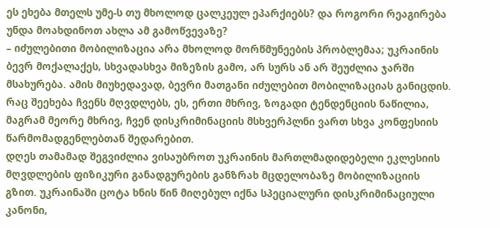ეს ეხება მთელს უმე-ს თუ მხოლოდ ცალკეულ ეპარქიებს? და როგორი რეაგირება უნდა მოახდინოთ ახლა ამ გამოწვევაზე?
– იძულებითი მობილიზაცია არა მხოლოდ მორწმუნეების პრობლემაა; უკრაინის ბევრ მოქალაქეს, სხვადასხვა მიზეზის გამო, არ სურს ან არ შეუძლია ჯარში მსახურება. ამის მიუხედავად, ბევრი მათგანი იძულებით მობილიზაციას განიცდის. რაც შეეხება ჩვენს მღვდლებს, ეს, ერთი მხრივ, ზოგადი ტენდენციის ნაწილია, მაგრამ მეორე მხრივ, ჩვენ დისკრიმინაციის მსხვერპლნი ვართ სხვა კონფესიის წარმომადგენლებთან შედარებით.
დღეს თამამად შეგვიძლია ვისაუბროთ უკრაინის მართლმადიდებელი ეკლესიის მღვდლების ფიზიკური განადგურების განზრახ მცდელობაზე მობილიზაციის გზით. უკრაინაში ცოტა ხნის წინ მიღებულ იქნა სპეციალური დისკრიმინაციული კანონი,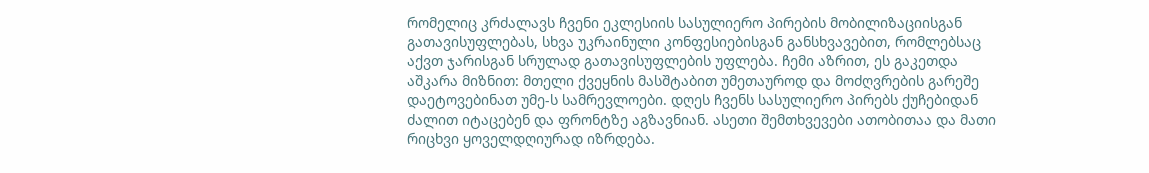რომელიც კრძალავს ჩვენი ეკლესიის სასულიერო პირების მობილიზაციისგან გათავისუფლებას, სხვა უკრაინული კონფესიებისგან განსხვავებით, რომლებსაც აქვთ ჯარისგან სრულად გათავისუფლების უფლება. ჩემი აზრით, ეს გაკეთდა აშკარა მიზნით: მთელი ქვეყნის მასშტაბით უმეთაუროდ და მოძღვრების გარეშე დაეტოვებინათ უმე-ს სამრევლოები. დღეს ჩვენს სასულიერო პირებს ქუჩებიდან ძალით იტაცებენ და ფრონტზე აგზავნიან. ასეთი შემთხვევები ათობითაა და მათი რიცხვი ყოველდღიურად იზრდება.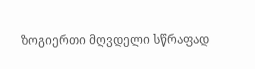ზოგიერთი მღვდელი სწრაფად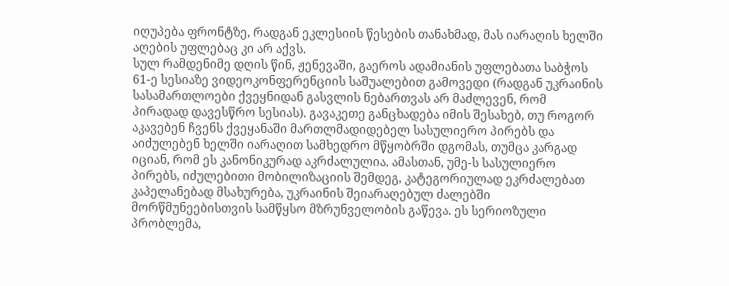იღუპება ფრონტზე, რადგან ეკლესიის წესების თანახმად, მას იარაღის ხელში აღების უფლებაც კი არ აქვს.
სულ რამდენიმე დღის წინ, ჟენევაში, გაეროს ადამიანის უფლებათა საბჭოს 61-ე სესიაზე ვიდეოკონფერენციის საშუალებით გამოვედი (რადგან უკრაინის სასამართლოები ქვეყნიდან გასვლის ნებართვას არ მაძლევენ, რომ პირადად დავესწრო სესიას). გავაკეთე განცხადება იმის შესახებ, თუ როგორ აკავებენ ჩვენს ქვეყანაში მართლმადიდებელ სასულიერო პირებს და აიძულებენ ხელში იარაღით სამხედრო მწყობრში დგომას, თუმცა კარგად იციან, რომ ეს კანონიკურად აკრძალულია. ამასთან, უმე-ს სასულიერო პირებს, იძულებითი მობილიზაციის შემდეგ, კატეგორიულად ეკრძალებათ კაპელანებად მსახურება, უკრაინის შეიარაღებულ ძალებში მორწმუნეებისთვის სამწყსო მზრუნველობის გაწევა. ეს სერიოზული პრობლემა,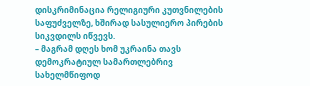დისკრიმინაცია რელიგიური კუთვნილების საფუძველზე, ხშირად სასულიერო პირების სიკვდილს იწვევს.
– მაგრამ დღეს ხომ უკრაინა თავს დემოკრატიულ სამართლებრივ სახელმწიფოდ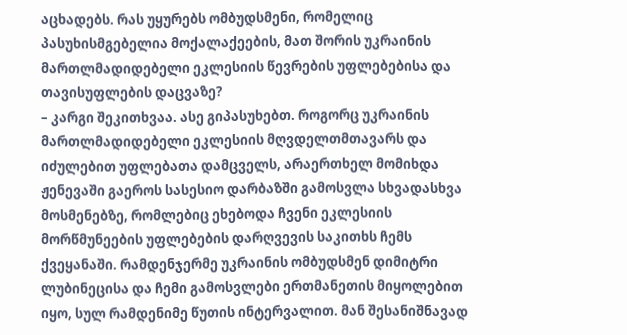აცხადებს. რას უყურებს ომბუდსმენი, რომელიც პასუხისმგებელია მოქალაქეების, მათ შორის უკრაინის მართლმადიდებელი ეკლესიის წევრების უფლებებისა და თავისუფლების დაცვაზე?
– კარგი შეკითხვაა. ასე გიპასუხებთ. როგორც უკრაინის მართლმადიდებელი ეკლესიის მღვდელთმთავარს და იძულებით უფლებათა დამცველს, არაერთხელ მომიხდა ჟენევაში გაეროს სასესიო დარბაზში გამოსვლა სხვადასხვა მოსმენებზე, რომლებიც ეხებოდა ჩვენი ეკლესიის მორწმუნეების უფლებების დარღვევის საკითხს ჩემს ქვეყანაში. რამდენჯერმე უკრაინის ომბუდსმენ დიმიტრი ლუბინეცისა და ჩემი გამოსვლები ერთმანეთის მიყოლებით იყო, სულ რამდენიმე წუთის ინტერვალით. მან შესანიშნავად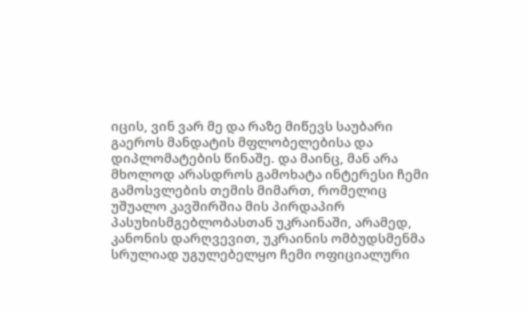იცის, ვინ ვარ მე და რაზე მიწევს საუბარი გაეროს მანდატის მფლობელებისა და დიპლომატების წინაშე. და მაინც, მან არა მხოლოდ არასდროს გამოხატა ინტერესი ჩემი გამოსვლების თემის მიმართ, რომელიც უშუალო კავშირშია მის პირდაპირ პასუხისმგებლობასთან უკრაინაში, არამედ, კანონის დარღვევით, უკრაინის ომბუდსმენმა სრულიად უგულებელყო ჩემი ოფიციალური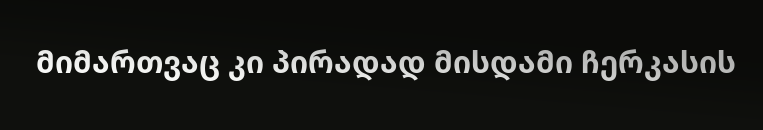მიმართვაც კი პირადად მისდამი ჩერკასის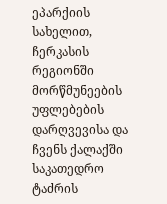ეპარქიის სახელით, ჩერკასის რეგიონში მორწმუნეების უფლებების დარღვევისა და ჩვენს ქალაქში საკათედრო ტაძრის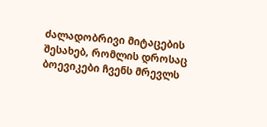ძალადობრივი მიტაცების შესახებ, რომლის დროსაც ბოევიკები ჩვენს მრევლს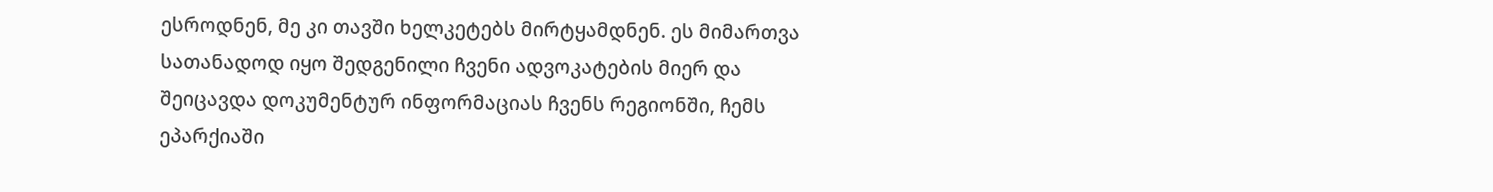ესროდნენ, მე კი თავში ხელკეტებს მირტყამდნენ. ეს მიმართვა სათანადოდ იყო შედგენილი ჩვენი ადვოკატების მიერ და შეიცავდა დოკუმენტურ ინფორმაციას ჩვენს რეგიონში, ჩემს ეპარქიაში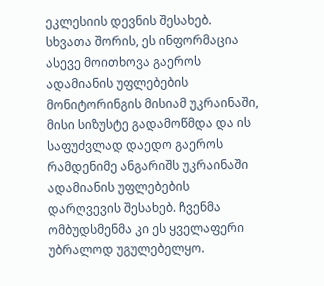ეკლესიის დევნის შესახებ. სხვათა შორის, ეს ინფორმაცია ასევე მოითხოვა გაეროს ადამიანის უფლებების მონიტორინგის მისიამ უკრაინაში, მისი სიზუსტე გადამოწმდა და ის საფუძვლად დაედო გაეროს რამდენიმე ანგარიშს უკრაინაში ადამიანის უფლებების დარღვევის შესახებ. ჩვენმა ომბუდსმენმა კი ეს ყველაფერი უბრალოდ უგულებელყო.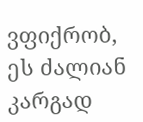ვფიქრობ, ეს ძალიან კარგად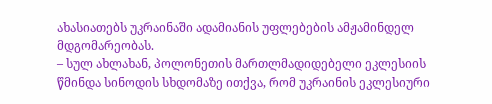ახასიათებს უკრაინაში ადამიანის უფლებების ამჟამინდელ მდგომარეობას.
– სულ ახლახან, პოლონეთის მართლმადიდებელი ეკლესიის წმინდა სინოდის სხდომაზე ითქვა, რომ უკრაინის ეკლესიური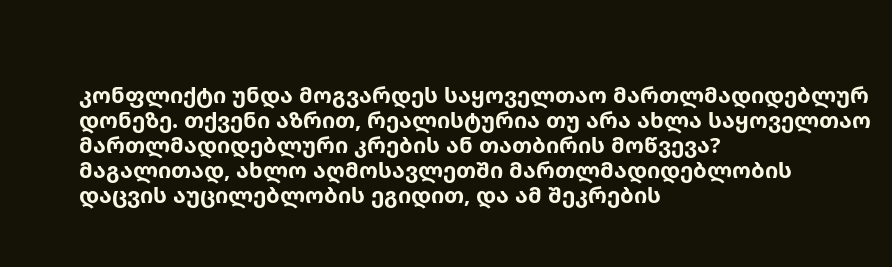კონფლიქტი უნდა მოგვარდეს საყოველთაო მართლმადიდებლურ დონეზე. თქვენი აზრით, რეალისტურია თუ არა ახლა საყოველთაო მართლმადიდებლური კრების ან თათბირის მოწვევა? მაგალითად, ახლო აღმოსავლეთში მართლმადიდებლობის დაცვის აუცილებლობის ეგიდით, და ამ შეკრების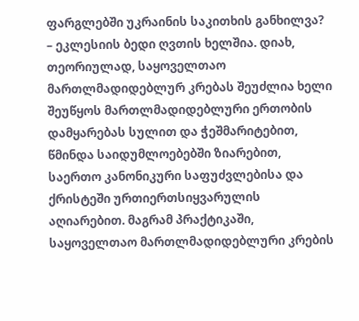ფარგლებში უკრაინის საკითხის განხილვა?
– ეკლესიის ბედი ღვთის ხელშია. დიახ, თეორიულად, საყოველთაო მართლმადიდებლურ კრებას შეუძლია ხელი შეუწყოს მართლმადიდებლური ერთობის დამყარებას სულით და ჭეშმარიტებით, წმინდა საიდუმლოებებში ზიარებით, საერთო კანონიკური საფუძვლებისა და ქრისტეში ურთიერთსიყვარულის აღიარებით. მაგრამ პრაქტიკაში, საყოველთაო მართლმადიდებლური კრების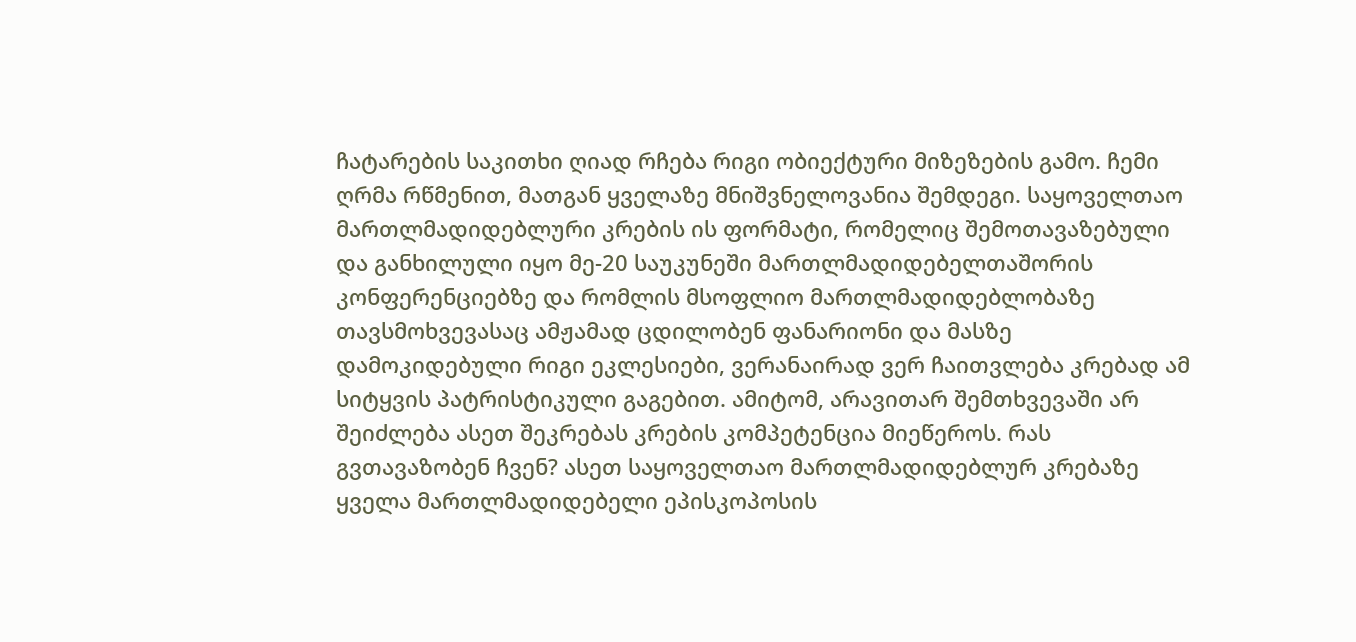ჩატარების საკითხი ღიად რჩება რიგი ობიექტური მიზეზების გამო. ჩემი ღრმა რწმენით, მათგან ყველაზე მნიშვნელოვანია შემდეგი. საყოველთაო მართლმადიდებლური კრების ის ფორმატი, რომელიც შემოთავაზებული და განხილული იყო მე-20 საუკუნეში მართლმადიდებელთაშორის კონფერენციებზე და რომლის მსოფლიო მართლმადიდებლობაზე თავსმოხვევასაც ამჟამად ცდილობენ ფანარიონი და მასზე დამოკიდებული რიგი ეკლესიები, ვერანაირად ვერ ჩაითვლება კრებად ამ სიტყვის პატრისტიკული გაგებით. ამიტომ, არავითარ შემთხვევაში არ შეიძლება ასეთ შეკრებას კრების კომპეტენცია მიეწეროს. რას გვთავაზობენ ჩვენ? ასეთ საყოველთაო მართლმადიდებლურ კრებაზე ყველა მართლმადიდებელი ეპისკოპოსის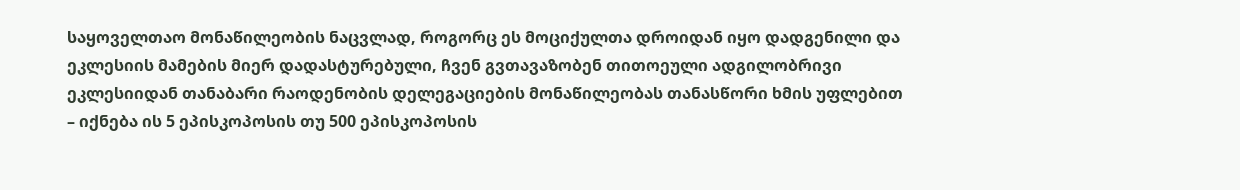საყოველთაო მონაწილეობის ნაცვლად, როგორც ეს მოციქულთა დროიდან იყო დადგენილი და ეკლესიის მამების მიერ დადასტურებული, ჩვენ გვთავაზობენ თითოეული ადგილობრივი ეკლესიიდან თანაბარი რაოდენობის დელეგაციების მონაწილეობას თანასწორი ხმის უფლებით – იქნება ის 5 ეპისკოპოსის თუ 500 ეპისკოპოსის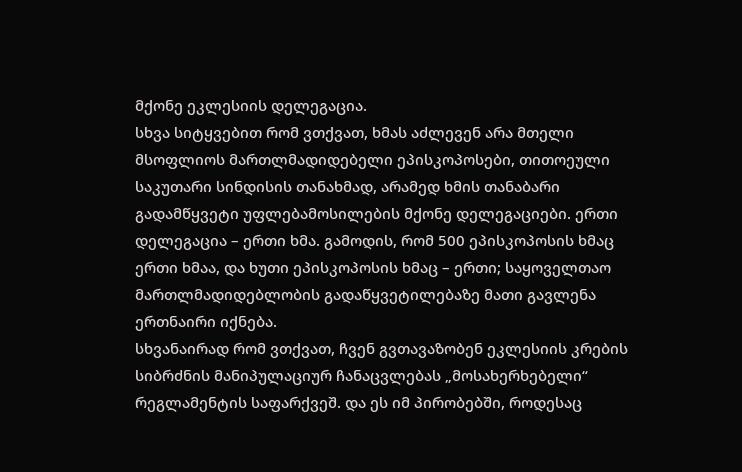მქონე ეკლესიის დელეგაცია.
სხვა სიტყვებით რომ ვთქვათ, ხმას აძლევენ არა მთელი მსოფლიოს მართლმადიდებელი ეპისკოპოსები, თითოეული საკუთარი სინდისის თანახმად, არამედ ხმის თანაბარი გადამწყვეტი უფლებამოსილების მქონე დელეგაციები. ერთი დელეგაცია – ერთი ხმა. გამოდის, რომ 500 ეპისკოპოსის ხმაც ერთი ხმაა, და ხუთი ეპისკოპოსის ხმაც – ერთი; საყოველთაო მართლმადიდებლობის გადაწყვეტილებაზე მათი გავლენა ერთნაირი იქნება.
სხვანაირად რომ ვთქვათ, ჩვენ გვთავაზობენ ეკლესიის კრების სიბრძნის მანიპულაციურ ჩანაცვლებას „მოსახერხებელი“ რეგლამენტის საფარქვეშ. და ეს იმ პირობებში, როდესაც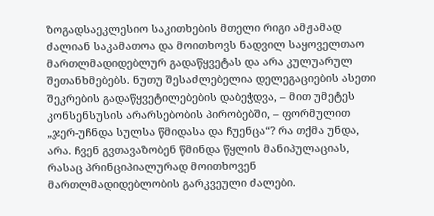ზოგადსაეკლესიო საკითხების მთელი რიგი ამჟამად ძალიან საკამათოა და მოითხოვს ნადვილ საყოველთაო მართლმადიდებლურ გადაწყვეტას და არა კულუარულ შეთანხმებებს. ნუთუ შესაძლებელია დელეგაციების ასეთი შეკრების გადაწყვეტილებების დაბეჭდვა, – მით უმეტეს კონსენსუსის არარსებობის პირობებში, – ფორმულით „ჯერ-უჩნდა სულსა წმიდასა და ჩუენცა“? რა თქმა უნდა, არა. ჩვენ გვთავაზობენ წმინდა წყლის მანიპულაციას, რასაც პრინციპიალურად მოითხოვენ მართლმადიდებლობის გარკვეული ძალები.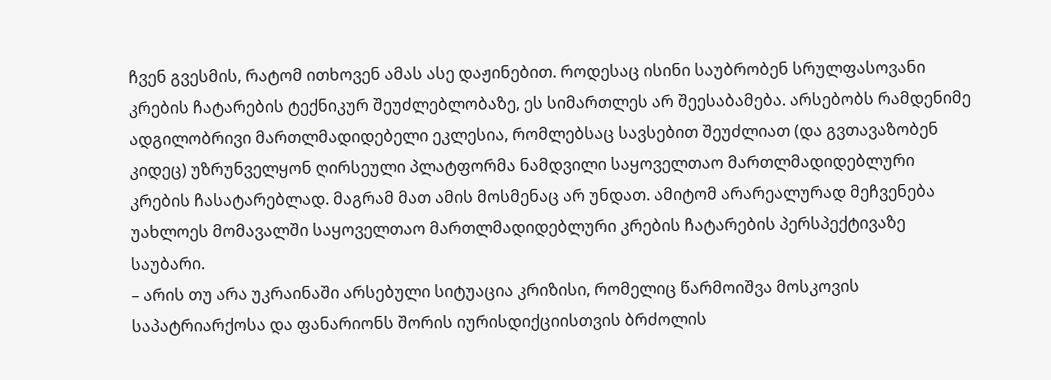ჩვენ გვესმის, რატომ ითხოვენ ამას ასე დაჟინებით. როდესაც ისინი საუბრობენ სრულფასოვანი კრების ჩატარების ტექნიკურ შეუძლებლობაზე, ეს სიმართლეს არ შეესაბამება. არსებობს რამდენიმე ადგილობრივი მართლმადიდებელი ეკლესია, რომლებსაც სავსებით შეუძლიათ (და გვთავაზობენ კიდეც) უზრუნველყონ ღირსეული პლატფორმა ნამდვილი საყოველთაო მართლმადიდებლური კრების ჩასატარებლად. მაგრამ მათ ამის მოსმენაც არ უნდათ. ამიტომ არარეალურად მეჩვენება უახლოეს მომავალში საყოველთაო მართლმადიდებლური კრების ჩატარების პერსპექტივაზე საუბარი.
– არის თუ არა უკრაინაში არსებული სიტუაცია კრიზისი, რომელიც წარმოიშვა მოსკოვის საპატრიარქოსა და ფანარიონს შორის იურისდიქციისთვის ბრძოლის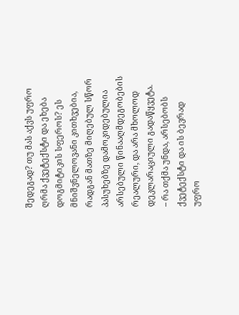შედეგად? თუ მას აქვს უფრო ღრმა ქვეტექსტი და ეხება დოგმიტიკის სფეროს? ეს მნიშვნელოვანი კითხვებია, რადგან მათზე მიღებულ სწორ პასუხებზე დამოკიდებულია არსებული წინააღმდეგობების რეალური, და არა მხოლოდ დეკლარაციული გადაწყვეტა.
– რა თქმა უნდა, არსებობს ქვეტექსტი და ის ბევრად უფრო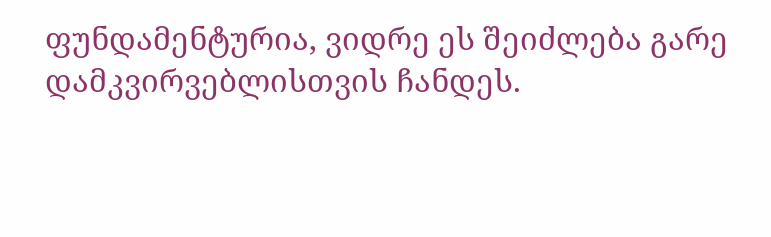ფუნდამენტურია, ვიდრე ეს შეიძლება გარე დამკვირვებლისთვის ჩანდეს.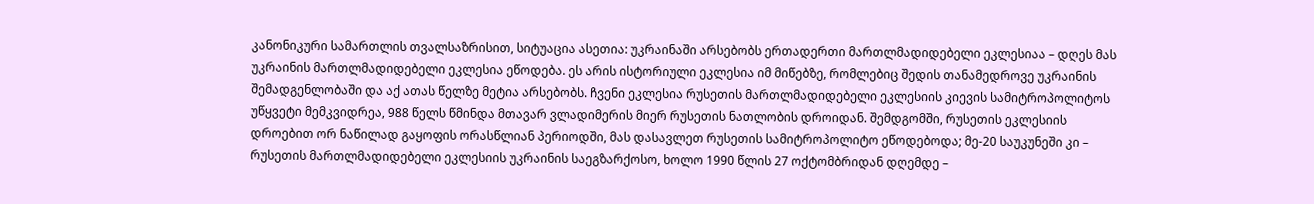კანონიკური სამართლის თვალსაზრისით, სიტუაცია ასეთია: უკრაინაში არსებობს ერთადერთი მართლმადიდებელი ეკლესიაა – დღეს მას უკრაინის მართლმადიდებელი ეკლესია ეწოდება. ეს არის ისტორიული ეკლესია იმ მიწებზე, რომლებიც შედის თანამედროვე უკრაინის შემადგენლობაში და აქ ათას წელზე მეტია არსებობს. ჩვენი ეკლესია რუსეთის მართლმადიდებელი ეკლესიის კიევის სამიტროპოლიტოს უწყვეტი მემკვიდრეა, 988 წელს წმინდა მთავარ ვლადიმერის მიერ რუსეთის ნათლობის დროიდან. შემდგომში, რუსეთის ეკლესიის დროებით ორ ნაწილად გაყოფის ორასწლიან პერიოდში, მას დასავლეთ რუსეთის სამიტროპოლიტო ეწოდებოდა; მე-20 საუკუნეში კი – რუსეთის მართლმადიდებელი ეკლესიის უკრაინის საეგზარქოსო, ხოლო 1990 წლის 27 ოქტომბრიდან დღემდე –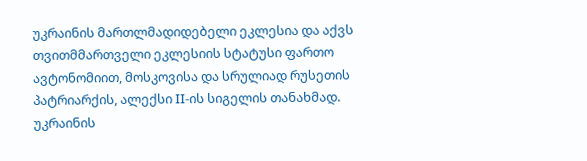უკრაინის მართლმადიდებელი ეკლესია და აქვს თვითმმართველი ეკლესიის სტატუსი ფართო ავტონომიით, მოსკოვისა და სრულიად რუსეთის პატრიარქის, ალექსი II-ის სიგელის თანახმად.
უკრაინის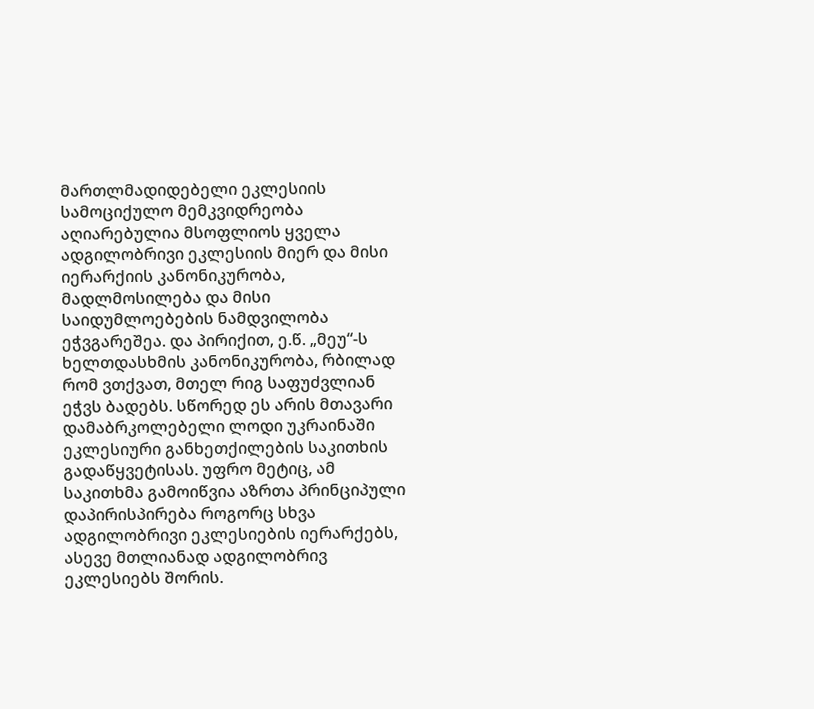მართლმადიდებელი ეკლესიის სამოციქულო მემკვიდრეობა აღიარებულია მსოფლიოს ყველა ადგილობრივი ეკლესიის მიერ და მისი იერარქიის კანონიკურობა, მადლმოსილება და მისი საიდუმლოებების ნამდვილობა ეჭვგარეშეა. და პირიქით, ე.წ. „მეუ“-ს ხელთდასხმის კანონიკურობა, რბილად რომ ვთქვათ, მთელ რიგ საფუძვლიან ეჭვს ბადებს. სწორედ ეს არის მთავარი დამაბრკოლებელი ლოდი უკრაინაში ეკლესიური განხეთქილების საკითხის გადაწყვეტისას. უფრო მეტიც, ამ საკითხმა გამოიწვია აზრთა პრინციპული დაპირისპირება როგორც სხვა ადგილობრივი ეკლესიების იერარქებს, ასევე მთლიანად ადგილობრივ ეკლესიებს შორის.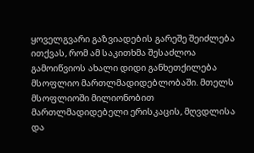ყოველგვარი გაზვიადების გარეშე შეიძლება ითქვას, რომ ამ საკითხმა შესაძლოა გამოიწვიოს ახალი დიდი განხეთქილება მსოფლიო მართლმადიდებლობაში. მთელს მსოფლიოში მილიონობით მართლმადიდებელი ერისკაცის, მღვდლისა და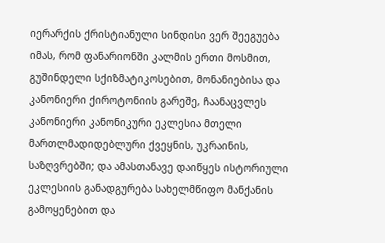იერარქის ქრისტიანული სინდისი ვერ შეეგუება იმას, რომ ფანარიონში კალმის ერთი მოსმით, გუშინდელი სქიზმატიკოსებით, მონანიებისა და კანონიერი ქიროტონიის გარეშე, ჩაანაცვლეს კანონიერი კანონიკური ეკლესია მთელი მართლმადიდებლური ქვეყნის, უკრაინის, საზღვრებში; და ამასთანავე დაიწყეს ისტორიული ეკლესიის განადგურება სახელმწიფო მანქანის გამოყენებით და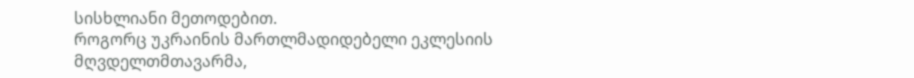სისხლიანი მეთოდებით.
როგორც უკრაინის მართლმადიდებელი ეკლესიის მღვდელთმთავარმა,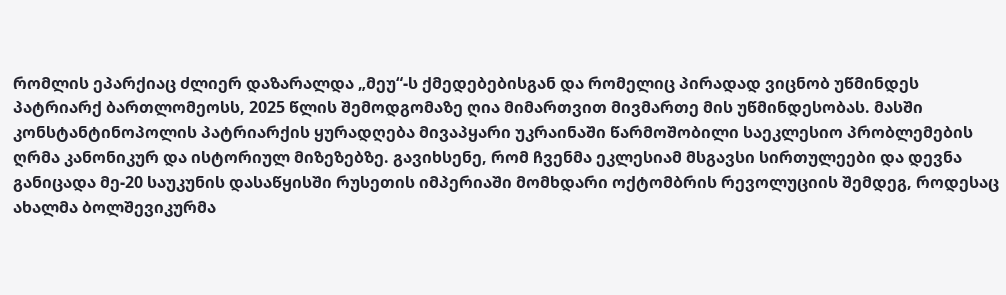რომლის ეპარქიაც ძლიერ დაზარალდა „მეუ“-ს ქმედებებისგან და რომელიც პირადად ვიცნობ უწმინდეს პატრიარქ ბართლომეოსს, 2025 წლის შემოდგომაზე ღია მიმართვით მივმართე მის უწმინდესობას. მასში კონსტანტინოპოლის პატრიარქის ყურადღება მივაპყარი უკრაინაში წარმოშობილი საეკლესიო პრობლემების ღრმა კანონიკურ და ისტორიულ მიზეზებზე. გავიხსენე, რომ ჩვენმა ეკლესიამ მსგავსი სირთულეები და დევნა განიცადა მე-20 საუკუნის დასაწყისში რუსეთის იმპერიაში მომხდარი ოქტომბრის რევოლუციის შემდეგ, როდესაც ახალმა ბოლშევიკურმა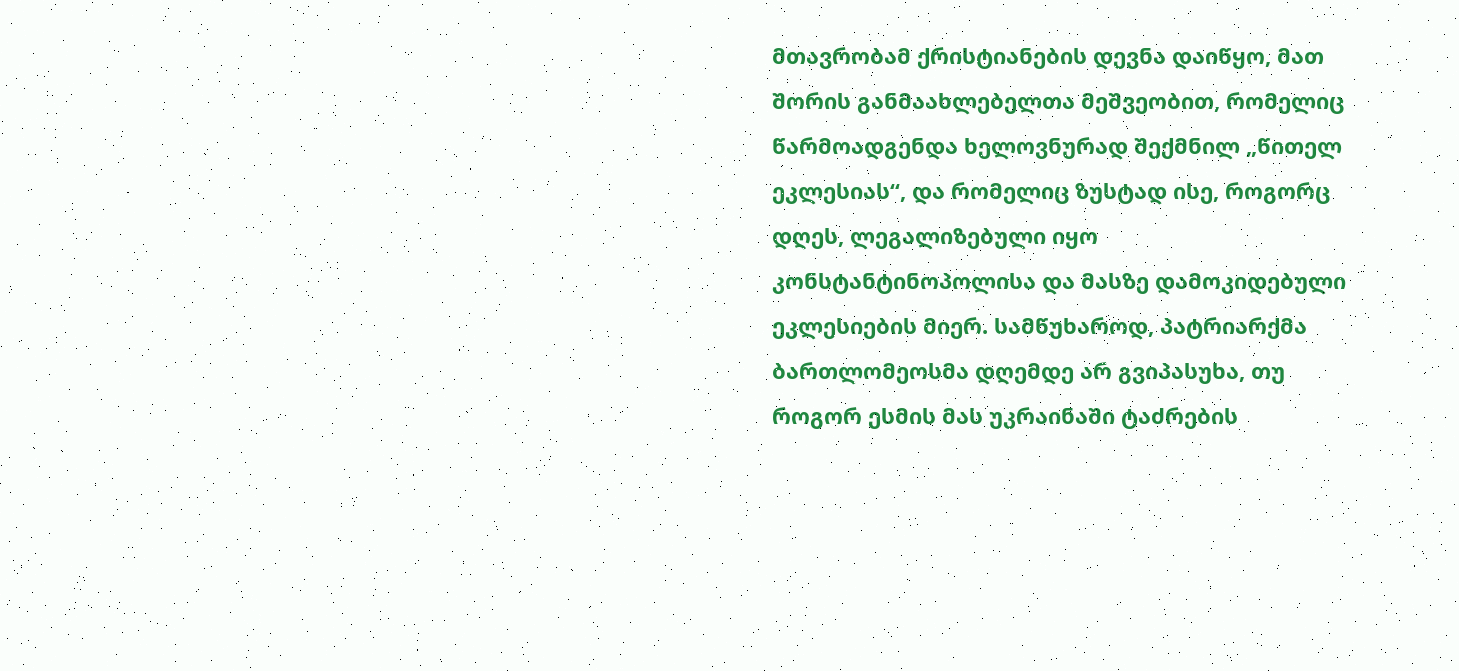მთავრობამ ქრისტიანების დევნა დაიწყო, მათ შორის განმაახლებელთა მეშვეობით, რომელიც წარმოადგენდა ხელოვნურად შექმნილ „წითელ ეკლესიას“, და რომელიც ზუსტად ისე, როგორც დღეს, ლეგალიზებული იყო კონსტანტინოპოლისა და მასზე დამოკიდებული ეკლესიების მიერ. სამწუხაროდ, პატრიარქმა ბართლომეოსმა დღემდე არ გვიპასუხა, თუ როგორ ესმის მას უკრაინაში ტაძრების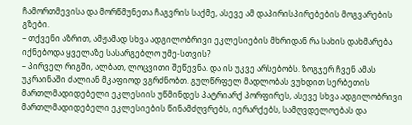ჩამორთმევისა და მორწმუნეთა ჩაგვრის საქმე, ასევე ამ დაპირისპირებების მოგვარების გზები.
– თქვენი აზრით, ამჟამად სხვა ადგილობრივი ეკლესიების მხრიდან რა სახის დახმარება იქნებოდა ყველაზე სასარგებლო უმე-სთვის?
– პირველ რიგში, ალბათ, ლოცვითი შეწევნა. და ის უკვე არსებობს. ზოგჯერ ჩვენ ამას უკრაინაში ძალიან მკაფიოდ ვგრძნობთ. გულწრფელ მადლობას ვუხდით სერბეთის მართლმადიდებელი ეკლესიის უწმინდეს პატრიარქ პორფირეს, ასევე სხვა ადგილობრივი მართლმადიდებელი ეკლესიების წინამძღვრებს, იერარქებს, სამღვდელოებას და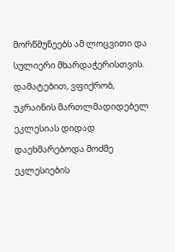მორწმუნეებს ამ ლოცვითი და სულიერი მხარდაჭერისთვის.
დამატებით, ვფიქრობ, უკრაინის მართლმადიდებელ ეკლესიას დიდად დაეხმარებოდა მოძმე ეკლესიების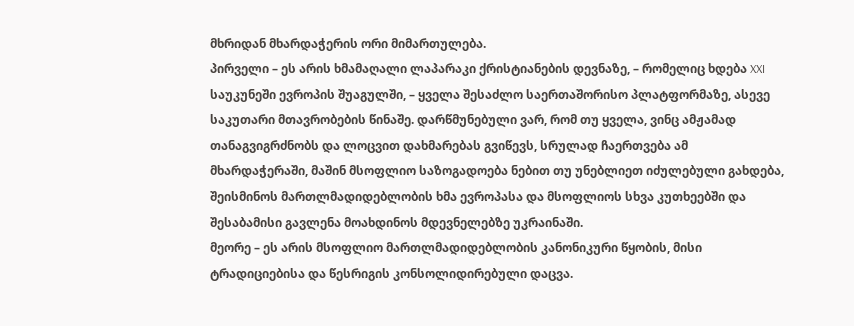მხრიდან მხარდაჭერის ორი მიმართულება.
პირველი – ეს არის ხმამაღალი ლაპარაკი ქრისტიანების დევნაზე, – რომელიც ხდება XXI საუკუნეში ევროპის შუაგულში, – ყველა შესაძლო საერთაშორისო პლატფორმაზე, ასევე საკუთარი მთავრობების წინაშე. დარწმუნებული ვარ, რომ თუ ყველა, ვინც ამჟამად თანაგვიგრძნობს და ლოცვით დახმარებას გვიწევს, სრულად ჩაერთვება ამ მხარდაჭერაში, მაშინ მსოფლიო საზოგადოება ნებით თუ უნებლიეთ იძულებული გახდება, შეისმინოს მართლმადიდებლობის ხმა ევროპასა და მსოფლიოს სხვა კუთხეებში და შესაბამისი გავლენა მოახდინოს მდევნელებზე უკრაინაში.
მეორე – ეს არის მსოფლიო მართლმადიდებლობის კანონიკური წყობის, მისი ტრადიციებისა და წესრიგის კონსოლიდირებული დაცვა.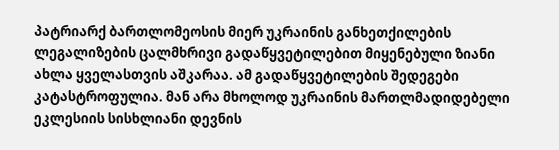პატრიარქ ბართლომეოსის მიერ უკრაინის განხეთქილების ლეგალიზების ცალმხრივი გადაწყვეტილებით მიყენებული ზიანი ახლა ყველასთვის აშკარაა. ამ გადაწყვეტილების შედეგები კატასტროფულია. მან არა მხოლოდ უკრაინის მართლმადიდებელი ეკლესიის სისხლიანი დევნის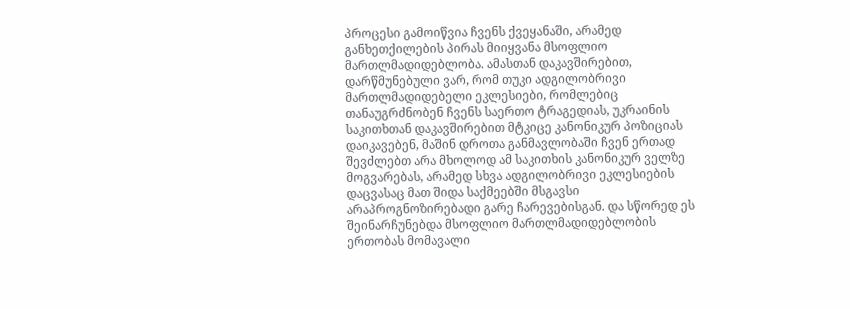პროცესი გამოიწვია ჩვენს ქვეყანაში, არამედ განხეთქილების პირას მიიყვანა მსოფლიო მართლმადიდებლობა. ამასთან დაკავშირებით, დარწმუნებული ვარ, რომ თუკი ადგილობრივი მართლმადიდებელი ეკლესიები, რომლებიც თანაუგრძნობენ ჩვენს საერთო ტრაგედიას, უკრაინის საკითხთან დაკავშირებით მტკიცე კანონიკურ პოზიციას დაიკავებენ, მაშინ დროთა განმავლობაში ჩვენ ერთად შევძლებთ არა მხოლოდ ამ საკითხის კანონიკურ ველზე მოგვარებას, არამედ სხვა ადგილობრივი ეკლესიების დაცვასაც მათ შიდა საქმეებში მსგავსი არაპროგნოზირებადი გარე ჩარევებისგან. და სწორედ ეს შეინარჩუნებდა მსოფლიო მართლმადიდებლობის ერთობას მომავალი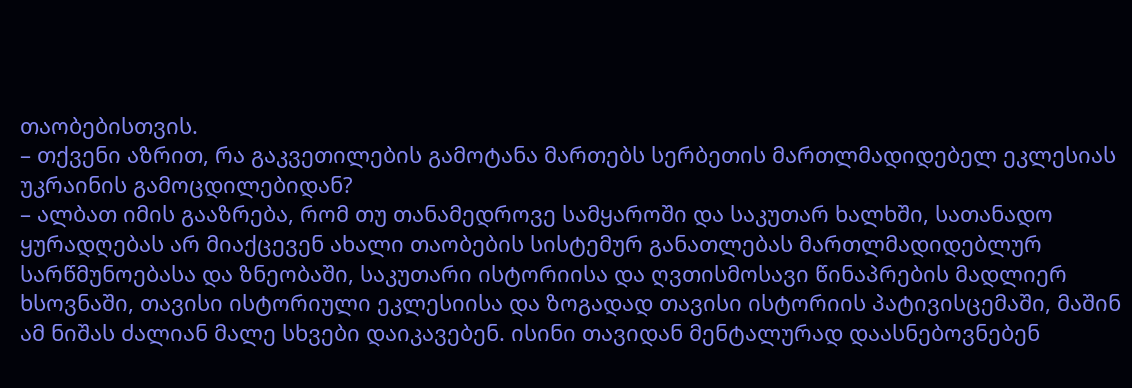თაობებისთვის.
– თქვენი აზრით, რა გაკვეთილების გამოტანა მართებს სერბეთის მართლმადიდებელ ეკლესიას უკრაინის გამოცდილებიდან?
– ალბათ იმის გააზრება, რომ თუ თანამედროვე სამყაროში და საკუთარ ხალხში, სათანადო ყურადღებას არ მიაქცევენ ახალი თაობების სისტემურ განათლებას მართლმადიდებლურ სარწმუნოებასა და ზნეობაში, საკუთარი ისტორიისა და ღვთისმოსავი წინაპრების მადლიერ ხსოვნაში, თავისი ისტორიული ეკლესიისა და ზოგადად თავისი ისტორიის პატივისცემაში, მაშინ ამ ნიშას ძალიან მალე სხვები დაიკავებენ. ისინი თავიდან მენტალურად დაასნებოვნებენ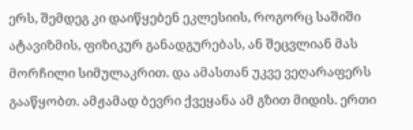ერს, შემდეგ კი დაიწყებენ ეკლესიის, როგორც საშიში ატავიზმის, ფიზიკურ განადგურებას, ან შეცვლიან მას მორჩილი სიმულაკრით. და ამასთან უკვე ვეღარაფერს გააწყობთ. ამჟამად ბევრი ქვეყანა ამ გზით მიდის. ერთი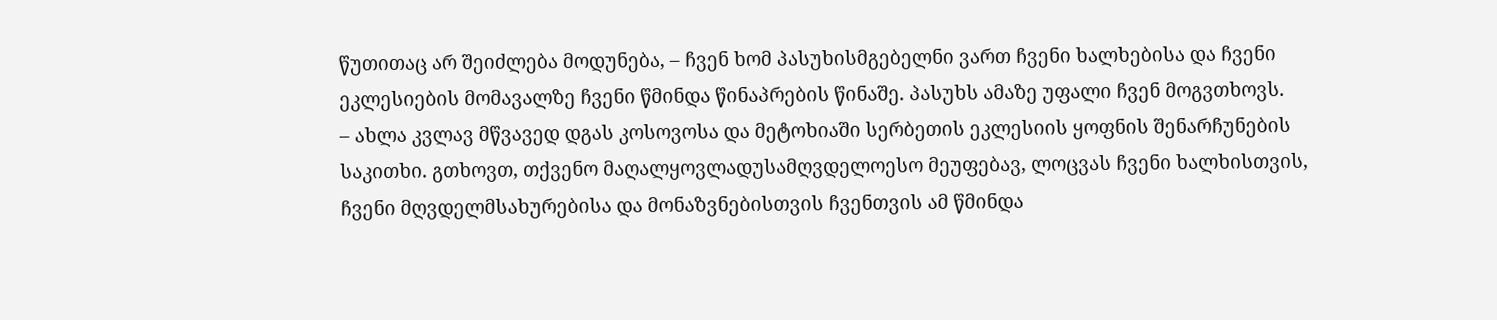წუთითაც არ შეიძლება მოდუნება, – ჩვენ ხომ პასუხისმგებელნი ვართ ჩვენი ხალხებისა და ჩვენი ეკლესიების მომავალზე ჩვენი წმინდა წინაპრების წინაშე. პასუხს ამაზე უფალი ჩვენ მოგვთხოვს.
– ახლა კვლავ მწვავედ დგას კოსოვოსა და მეტოხიაში სერბეთის ეკლესიის ყოფნის შენარჩუნების საკითხი. გთხოვთ, თქვენო მაღალყოვლადუსამღვდელოესო მეუფებავ, ლოცვას ჩვენი ხალხისთვის, ჩვენი მღვდელმსახურებისა და მონაზვნებისთვის ჩვენთვის ამ წმინდა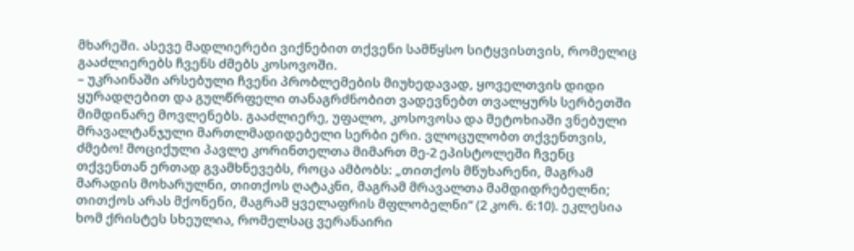მხარეში. ასევე მადლიერები ვიქნებით თქვენი სამწყსო სიტყვისთვის, რომელიც გააძლიერებს ჩვენს ძმებს კოსოვოში.
– უკრაინაში არსებული ჩვენი პრობლემების მიუხედავად, ყოველთვის დიდი ყურადღებით და გულწრფელი თანაგრძნობით ვადევნებთ თვალყურს სერბეთში მიმდინარე მოვლენებს. გააძლიერე, უფალო, კოსოვოსა და მეტოხიაში ვნებული მრავალტანჯული მართლმადიდებელი სერბი ერი. ვლოცულობთ თქვენთვის, ძმებო! მოციქული პავლე კორინთელთა მიმართ მე-2 ეპისტოლეში ჩვენც თქვენთან ერთად გვამხნევებს, როცა ამბობს: „თითქოს მწუხარენი, მაგრამ მარადის მოხარულნი, თითქოს ღატაკნი, მაგრამ მრავალთა მამდიდრებელნი; თითქოს არას მქონენი, მაგრამ ყველაფრის მფლობელნი“ (2 კორ. 6:10). ეკლესია ხომ ქრისტეს სხეულია, რომელსაც ვერანაირი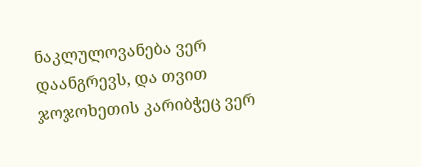ნაკლულოვანება ვერ დაანგრევს, და თვით ჯოჯოხეთის კარიბჭეც ვერ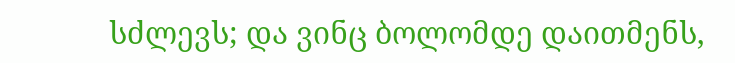სძლევს; და ვინც ბოლომდე დაითმენს,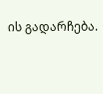ის გადარჩება.